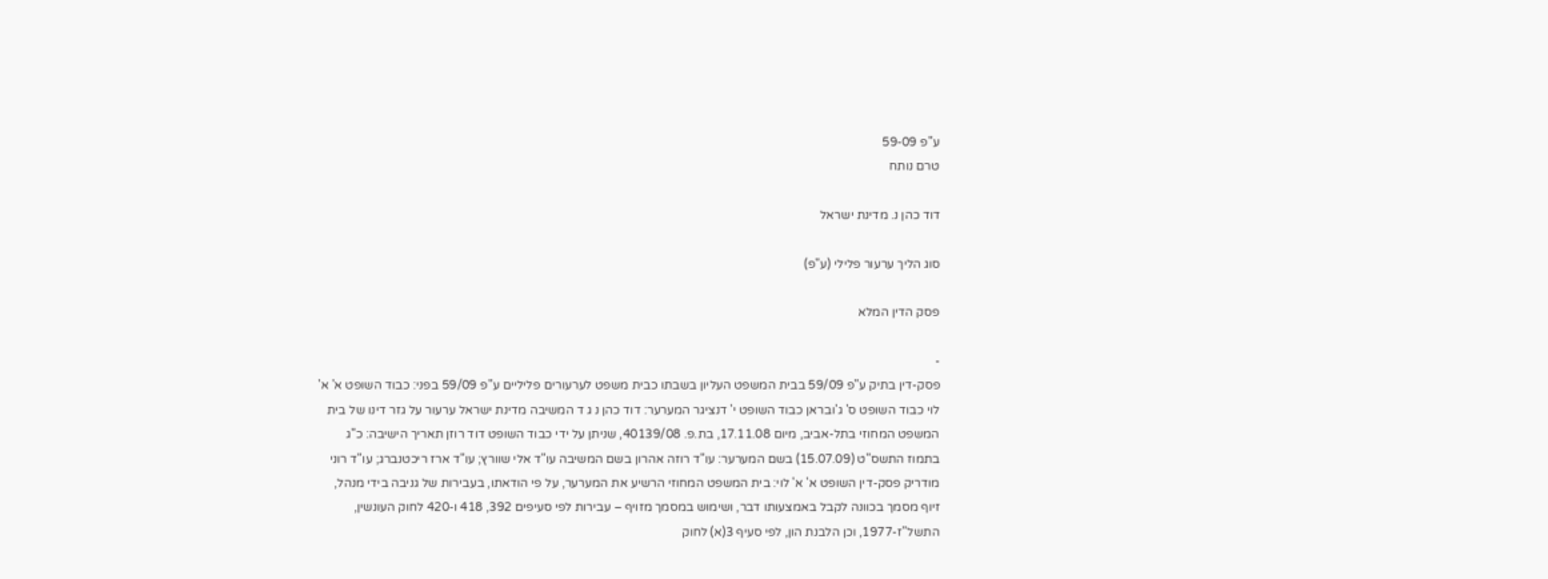ע"פ 59-09
טרם נותח

דוד כהן נ. מדינת ישראל

סוג הליך ערעור פלילי (ע"פ)

פסק הדין המלא

-
פסק-דין בתיק ע"פ 59/09 בבית המשפט העליון בשבתו כבית משפט לערעורים פליליים ע"פ 59/09 בפני: כבוד השופט א' א' לוי כבוד השופט ס' ג'ובראן כבוד השופט י' דנציגר המערער: דוד כהן נ ג ד המשיבה מדינת ישראל ערעור על גזר דינו של בית המשפט המחוזי בתל-אביב, מיום 17.11.08, בת.פ. 40139/08, שניתן על ידי כבוד השופט דוד רוזן תאריך הישיבה: כ"ג בתמוז התשס"ט (15.07.09) בשם המערער: עו"ד רוזה אהרון בשם המשיבה עו"ד אלי שוורץ; עו"ד ארז ריכטנברג; עו"ד רוני מודריק פסק-דין השופט א' א' לוי: בית המשפט המחוזי הרשיע את המערער, על פי הודאתו, בעבירות של גניבה בידי מנהל, זיוף מסמך בכוונה לקבל באמצעותו דבר, ושימוש במסמך מזויף – עבירות לפי סעיפים 392, 418 ו-420 לחוק העונשין, התשל"ז-1977, וכן הלבנת הון, לפי סעיף 3(א) לחוק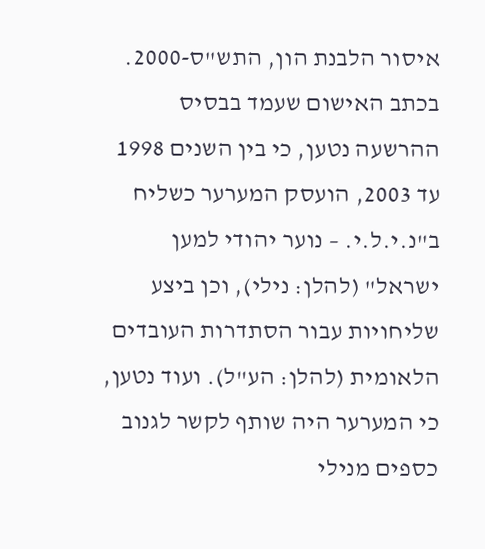איסור הלבנת הון, התש"ס-2000. בכתב האישום שעמד בבסיס ההרשעה נטען, כי בין השנים 1998 עד 2003, הועסק המערער כשליח ב"נ.י.ל.י. – נוער יהודי למען ישראל" (להלן: נילי), וכן ביצע שליחויות עבור הסתדרות העובדים הלאומית (להלן: הע"ל). ועוד נטען, כי המערער היה שותף לקשר לגנוב כספים מנילי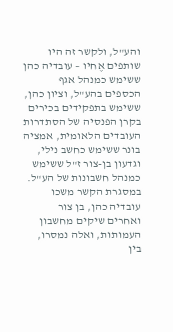והע"ל, ולקשר זה היו שותפים אֶחיו – עובדיה כהן ששימש כמנהל אגף הכספים בהע"ל, וציון כהן, ששימש בתפקידים בכירים בקרן הפנסיה של הסתדרות העובדים הלאומית, אמציה בונר ששימש כחשב נילי, וגדעון בן-צור ז"ל ששימש כמנהל חשבונות של הע"ל. במסגרת הקשר משכו עובדיה כהן, בן צור ואחרים שיקים מחשבון העמותות, ואלה נמסרו, בין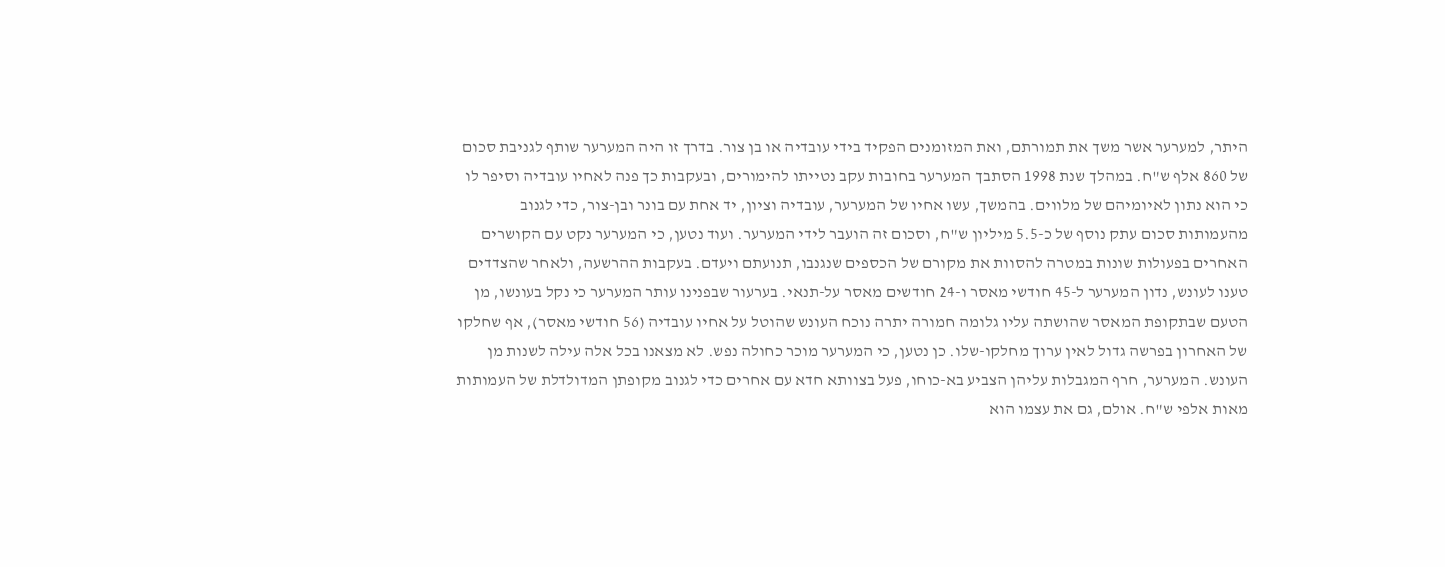היתר, למערער אשר משך את תמורתם, ואת המזומנים הפקיד בידי עובדיה או בן צור. בדרך זו היה המערער שותף לגניבת סכום של 860 אלף ש"ח. במהלך שנת 1998 הסתבך המערער בחובות עקב נטייתו להימורים, ובעקבות כך פנה לאחיו עובדיה וסיפר לו כי הוא נתון לאיומיהם של מלווים. בהמשך, עשו אחיו של המערער, עובדיה וציון, יד אחת עם בונר ובן-צור, כדי לגנוב מהעמותות סכום עתק נוסף של כ-5.5 מיליון ש"ח, וסכום זה הועבר לידי המערער. ועוד נטען, כי המערער נקט עם הקושרים האחרים בפעולות שונות במטרה להסוות את מקורם של הכספים שנגנבו, תנועתם ויעדם. בעקבות ההרשעה, ולאחר שהצדדים טענו לעונש, נדון המערער ל-45 חודשי מאסר ו-24 חודשים מאסר על-תנאי. בערעור שבפנינו עותר המערער כי נקל בעונשו, מן הטעם שבתקופת המאסר שהושתה עליו גלומה חמורה יתרה נוכח העונש שהוטל על אחיו עובדיה (56 חודשי מאסר), אף שחלקו של האחרון בפרשה גדול לאין ערוך מחלקו-שלו. כן נטען, כי המערער מוכר כחולה נפש. לא מצאנו בכל אלה עילה לשנות מן העונש. המערער, חרף המגבלות עליהן הצביע בא-כוחו, פעל בצוותא חדא עם אחרים כדי לגנוב מקופתן המדולדלת של העמותות מאות אלפי ש"ח. אולם, גם את עצמו הוא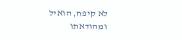לא קיפח, הואיל ומהודאתו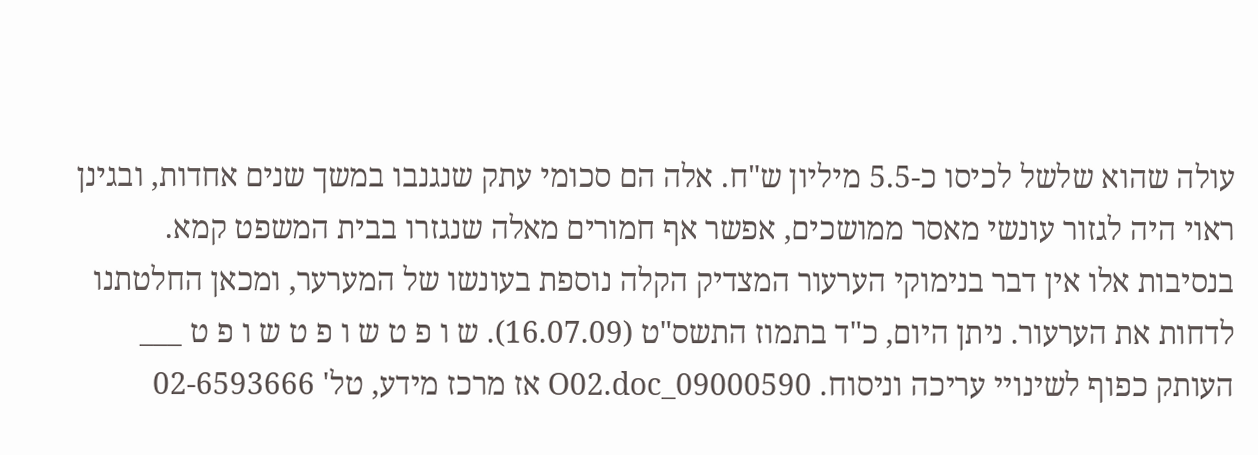עולה שהוא שלשל לכיסו כ-5.5 מיליון ש"ח. אלה הם סכומי עתק שנגנבו במשך שנים אחדות, ובגינן ראוי היה לגזור עונשי מאסר ממושכים, אפשר אף חמורים מאלה שנגזרו בבית המשפט קמא. בנסיבות אלו אין דבר בנימוקי הערעור המצדיק הקלה נוספת בעונשו של המערער, ומכאן החלטתנו לדחות את הערעור. ניתן היום, כ"ד בתמוז התשס"ט (16.07.09). ש ו פ ט ש ו פ ט ש ו פ ט ___ העותק כפוף לשינויי עריכה וניסוח. 09000590_O02.doc אז מרכז מידע, טל' 02-6593666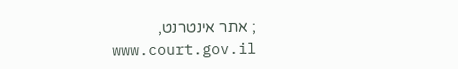; אתר אינטרנט, www.court.gov.il